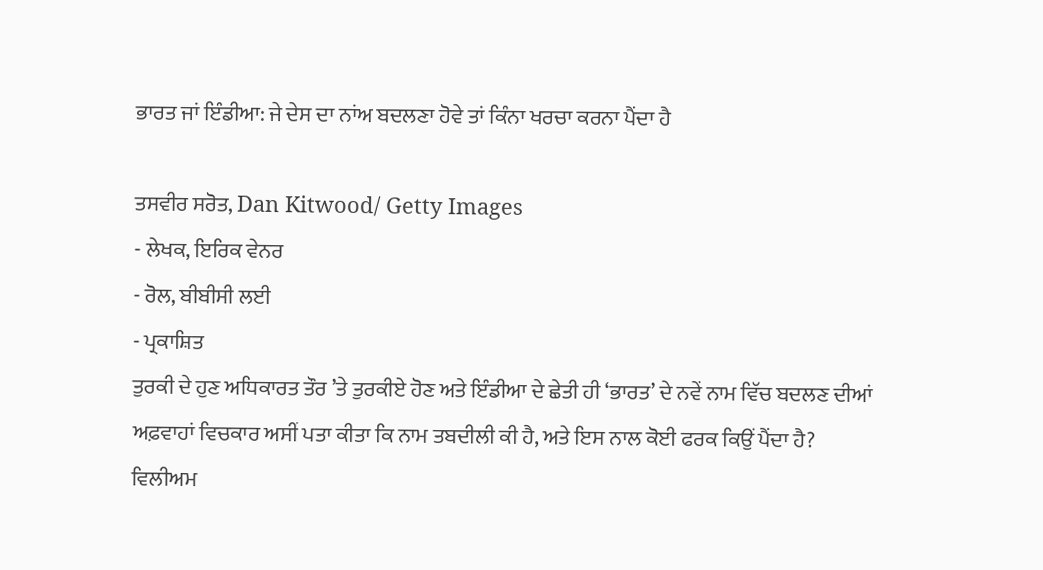ਭਾਰਤ ਜਾਂ ਇੰਡੀਆ: ਜੇ ਦੇਸ ਦਾ ਨਾਂਅ ਬਦਲਣਾ ਹੋਵੇ ਤਾਂ ਕਿੰਨਾ ਖਰਚਾ ਕਰਨਾ ਪੈਂਦਾ ਹੈ

ਤਸਵੀਰ ਸਰੋਤ, Dan Kitwood/ Getty Images
- ਲੇਖਕ, ਇਰਿਕ ਵੇਨਰ
- ਰੋਲ, ਬੀਬੀਸੀ ਲਈ
- ਪ੍ਰਕਾਸ਼ਿਤ
ਤੁਰਕੀ ਦੇ ਹੁਣ ਅਧਿਕਾਰਤ ਤੌਰ ’ਤੇ ਤੁਰਕੀਏ ਹੋਣ ਅਤੇ ਇੰਡੀਆ ਦੇ ਛੇਤੀ ਹੀ ‘ਭਾਰਤ’ ਦੇ ਨਵੇਂ ਨਾਮ ਵਿੱਚ ਬਦਲਣ ਦੀਆਂ ਅਫ਼ਵਾਹਾਂ ਵਿਚਕਾਰ ਅਸੀਂ ਪਤਾ ਕੀਤਾ ਕਿ ਨਾਮ ਤਬਦੀਲੀ ਕੀ ਹੈ, ਅਤੇ ਇਸ ਨਾਲ ਕੋਈ ਫਰਕ ਕਿਉਂ ਪੈਂਦਾ ਹੈ?
ਵਿਲੀਅਮ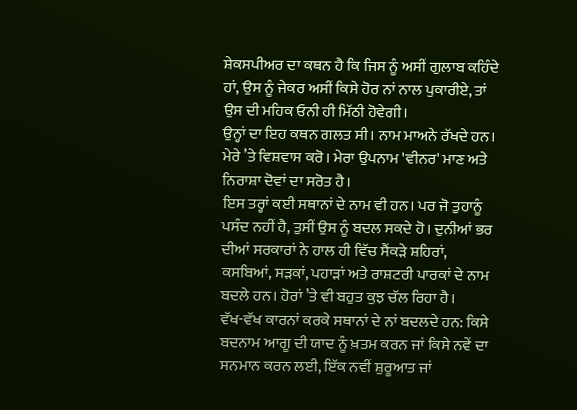ਸ਼ੇਕਸਪੀਅਰ ਦਾ ਕਥਨ ਹੈ ਕਿ ਜਿਸ ਨੂੰ ਅਸੀਂ ਗੁਲਾਬ ਕਹਿੰਦੇ ਹਾਂ, ਉਸ ਨੂੰ ਜੇਕਰ ਅਸੀਂ ਕਿਸੇ ਹੋਰ ਨਾਂ ਨਾਲ ਪੁਕਾਰੀਏ, ਤਾਂ ਉਸ ਦੀ ਮਹਿਕ ਓਨੀ ਹੀ ਮਿੱਠੀ ਹੋਵੇਗੀ।
ਉਨ੍ਹਾਂ ਦਾ ਇਹ ਕਥਨ ਗਲਤ ਸੀ। ਨਾਮ ਮਾਅਨੇ ਰੱਖਦੇ ਹਨ। ਮੇਰੇ ’ਤੇ ਵਿਸ਼ਵਾਸ ਕਰੋ। ਮੇਰਾ ਉਪਨਾਮ 'ਵੀਨਰ' ਮਾਣ ਅਤੇ ਨਿਰਾਸ਼ਾ ਦੋਵਾਂ ਦਾ ਸਰੋਤ ਹੈ।
ਇਸ ਤਰ੍ਹਾਂ ਕਈ ਸਥਾਨਾਂ ਦੇ ਨਾਮ ਵੀ ਹਨ। ਪਰ ਜੋ ਤੁਹਾਨੂੰ ਪਸੰਦ ਨਹੀਂ ਹੈ, ਤੁਸੀਂ ਉਸ ਨੂੰ ਬਦਲ ਸਕਦੇ ਹੋ। ਦੁਨੀਆਂ ਭਰ ਦੀਆਂ ਸਰਕਾਰਾਂ ਨੇ ਹਾਲ ਹੀ ਵਿੱਚ ਸੈਂਕੜੇ ਸ਼ਹਿਰਾਂ, ਕਸਬਿਆਂ, ਸੜਕਾਂ, ਪਹਾੜਾਂ ਅਤੇ ਰਾਸ਼ਟਰੀ ਪਾਰਕਾਂ ਦੇ ਨਾਮ ਬਦਲੇ ਹਨ। ਹੋਰਾਂ ’ਤੇ ਵੀ ਬਹੁਤ ਕੁਝ ਚੱਲ ਰਿਹਾ ਹੈ।
ਵੱਖ-ਵੱਖ ਕਾਰਨਾਂ ਕਰਕੇ ਸਥਾਨਾਂ ਦੇ ਨਾਂ ਬਦਲਦੇ ਹਨ: ਕਿਸੇ ਬਦਨਾਮ ਆਗੂ ਦੀ ਯਾਦ ਨੂੰ ਖ਼ਤਮ ਕਰਨ ਜਾਂ ਕਿਸੇ ਨਵੇਂ ਦਾ ਸਨਮਾਨ ਕਰਨ ਲਈ, ਇੱਕ ਨਵੀਂ ਸ਼ੁਰੂਆਤ ਜਾਂ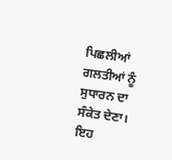ਪਿਛਲੀਆਂ ਗਲਤੀਆਂ ਨੂੰ ਸੁਧਾਰਨ ਦਾ ਸੰਕੇਤ ਦੇਣਾ।
ਇਹ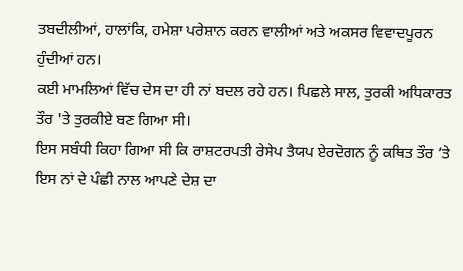ਤਬਦੀਲੀਆਂ, ਹਾਲਾਂਕਿ, ਹਮੇਸ਼ਾ ਪਰੇਸ਼ਾਨ ਕਰਨ ਵਾਲੀਆਂ ਅਤੇ ਅਕਸਰ ਵਿਵਾਦਪੂਰਨ ਹੁੰਦੀਆਂ ਹਨ।
ਕਈ ਮਾਮਲਿਆਂ ਵਿੱਚ ਦੇਸ ਦਾ ਹੀ ਨਾਂ ਬਦਲ ਰਹੇ ਹਨ। ਪਿਛਲੇ ਸਾਲ, ਤੁਰਕੀ ਅਧਿਕਾਰਤ ਤੌਰ 'ਤੇ ਤੁਰਕੀਏ ਬਣ ਗਿਆ ਸੀ।
ਇਸ ਸਬੰਧੀ ਕਿਹਾ ਗਿਆ ਸੀ ਕਿ ਰਾਸ਼ਟਰਪਤੀ ਰੇਸੇਪ ਤੈਯਪ ਏਰਦੋਗਨ ਨੂੰ ਕਥਿਤ ਤੌਰ ’ਤੇ ਇਸ ਨਾਂ ਦੇ ਪੰਛੀ ਨਾਲ ਆਪਣੇ ਦੇਸ਼ ਦਾ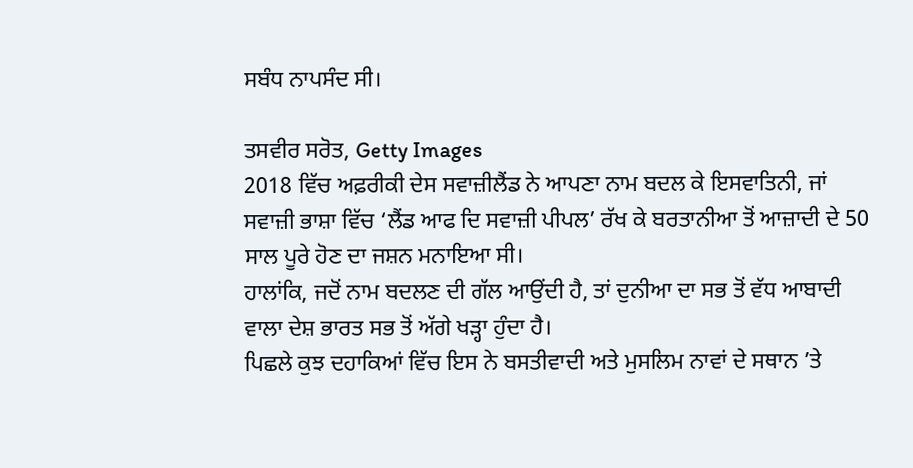ਸਬੰਧ ਨਾਪਸੰਦ ਸੀ।

ਤਸਵੀਰ ਸਰੋਤ, Getty Images
2018 ਵਿੱਚ ਅਫ਼ਰੀਕੀ ਦੇਸ ਸਵਾਜ਼ੀਲੈਂਡ ਨੇ ਆਪਣਾ ਨਾਮ ਬਦਲ ਕੇ ਇਸਵਾਤਿਨੀ, ਜਾਂ ਸਵਾਜ਼ੀ ਭਾਸ਼ਾ ਵਿੱਚ ‘ਲੈਂਡ ਆਫ ਦਿ ਸਵਾਜ਼ੀ ਪੀਪਲ’ ਰੱਖ ਕੇ ਬਰਤਾਨੀਆ ਤੋਂ ਆਜ਼ਾਦੀ ਦੇ 50 ਸਾਲ ਪੂਰੇ ਹੋਣ ਦਾ ਜਸ਼ਨ ਮਨਾਇਆ ਸੀ।
ਹਾਲਾਂਕਿ, ਜਦੋਂ ਨਾਮ ਬਦਲਣ ਦੀ ਗੱਲ ਆਉਂਦੀ ਹੈ, ਤਾਂ ਦੁਨੀਆ ਦਾ ਸਭ ਤੋਂ ਵੱਧ ਆਬਾਦੀ ਵਾਲਾ ਦੇਸ਼ ਭਾਰਤ ਸਭ ਤੋਂ ਅੱਗੇ ਖੜ੍ਹਾ ਹੁੰਦਾ ਹੈ।
ਪਿਛਲੇ ਕੁਝ ਦਹਾਕਿਆਂ ਵਿੱਚ ਇਸ ਨੇ ਬਸਤੀਵਾਦੀ ਅਤੇ ਮੁਸਲਿਮ ਨਾਵਾਂ ਦੇ ਸਥਾਨ ’ਤੇ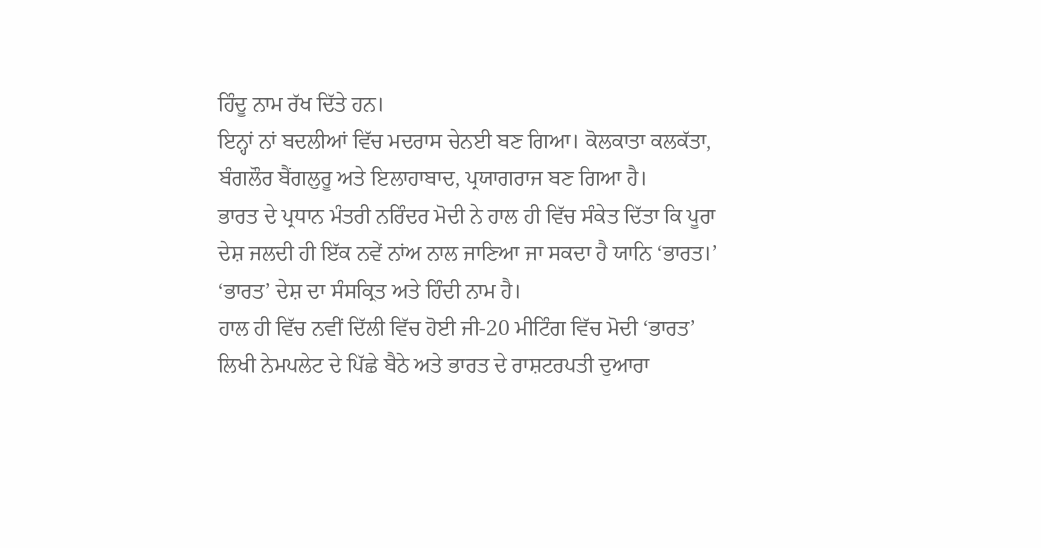ਹਿੰਦੂ ਨਾਮ ਰੱਖ ਦਿੱਤੇ ਹਨ।
ਇਨ੍ਹਾਂ ਨਾਂ ਬਦਲੀਆਂ ਵਿੱਚ ਮਦਰਾਸ ਚੇਨਈ ਬਣ ਗਿਆ। ਕੋਲਕਾਤਾ ਕਲਕੱਤਾ, ਬੰਗਲੌਰ ਬੈਂਗਲੁਰੂ ਅਤੇ ਇਲਾਹਾਬਾਦ, ਪ੍ਰਯਾਗਰਾਜ ਬਣ ਗਿਆ ਹੈ।
ਭਾਰਤ ਦੇ ਪ੍ਰਧਾਨ ਮੰਤਰੀ ਨਰਿੰਦਰ ਮੋਦੀ ਨੇ ਹਾਲ ਹੀ ਵਿੱਚ ਸੰਕੇਤ ਦਿੱਤਾ ਕਿ ਪੂਰਾ ਦੇਸ਼ ਜਲਦੀ ਹੀ ਇੱਕ ਨਵੇਂ ਨਾਂਅ ਨਾਲ ਜਾਣਿਆ ਜਾ ਸਕਦਾ ਹੈ ਯਾਨਿ ‘ਭਾਰਤ।’
‘ਭਾਰਤ’ ਦੇਸ਼ ਦਾ ਸੰਸਕ੍ਰਿਤ ਅਤੇ ਹਿੰਦੀ ਨਾਮ ਹੈ।
ਹਾਲ ਹੀ ਵਿੱਚ ਨਵੀਂ ਦਿੱਲੀ ਵਿੱਚ ਹੋਈ ਜੀ-20 ਮੀਟਿੰਗ ਵਿੱਚ ਮੋਦੀ ‘ਭਾਰਤ’ ਲਿਖੀ ਨੇਮਪਲੇਟ ਦੇ ਪਿੱਛੇ ਬੈਠੇ ਅਤੇ ਭਾਰਤ ਦੇ ਰਾਸ਼ਟਰਪਤੀ ਦੁਆਰਾ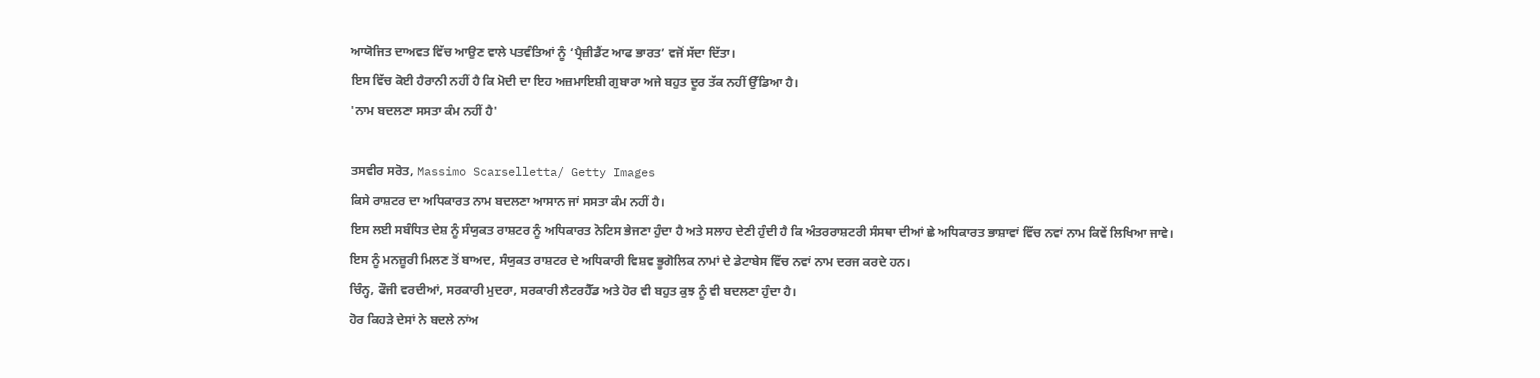ਆਯੋਜਿਤ ਦਾਅਵਤ ਵਿੱਚ ਆਉਣ ਵਾਲੇ ਪਤਵੰਤਿਆਂ ਨੂੰ ‘ਪ੍ਰੈਜ਼ੀਡੈਂਟ ਆਫ ਭਾਰਤ’ ਵਜੋਂ ਸੱਦਾ ਦਿੱਤਾ।
ਇਸ ਵਿੱਚ ਕੋਈ ਹੈਰਾਨੀ ਨਹੀਂ ਹੈ ਕਿ ਮੋਦੀ ਦਾ ਇਹ ਅਜ਼ਮਾਇਸ਼ੀ ਗੁਬਾਰਾ ਅਜੇ ਬਹੁਤ ਦੂਰ ਤੱਕ ਨਹੀਂ ਉੱਡਿਆ ਹੈ।
'ਨਾਮ ਬਦਲਣਾ ਸਸਤਾ ਕੰਮ ਨਹੀਂ ਹੈ'

ਤਸਵੀਰ ਸਰੋਤ, Massimo Scarselletta/ Getty Images
ਕਿਸੇ ਰਾਸ਼ਟਰ ਦਾ ਅਧਿਕਾਰਤ ਨਾਮ ਬਦਲਣਾ ਆਸਾਨ ਜਾਂ ਸਸਤਾ ਕੰਮ ਨਹੀਂ ਹੈ।
ਇਸ ਲਈ ਸਬੰਧਿਤ ਦੇਸ਼ ਨੂੰ ਸੰਯੁਕਤ ਰਾਸ਼ਟਰ ਨੂੰ ਅਧਿਕਾਰਤ ਨੋਟਿਸ ਭੇਜਣਾ ਹੁੰਦਾ ਹੈ ਅਤੇ ਸਲਾਹ ਦੇਣੀ ਹੁੰਦੀ ਹੈ ਕਿ ਅੰਤਰਰਾਸ਼ਟਰੀ ਸੰਸਥਾ ਦੀਆਂ ਛੇ ਅਧਿਕਾਰਤ ਭਾਸ਼ਾਵਾਂ ਵਿੱਚ ਨਵਾਂ ਨਾਮ ਕਿਵੇਂ ਲਿਖਿਆ ਜਾਵੇ।
ਇਸ ਨੂੰ ਮਨਜ਼ੂਰੀ ਮਿਲਣ ਤੋਂ ਬਾਅਦ, ਸੰਯੁਕਤ ਰਾਸ਼ਟਰ ਦੇ ਅਧਿਕਾਰੀ ਵਿਸ਼ਵ ਭੂਗੋਲਿਕ ਨਾਮਾਂ ਦੇ ਡੇਟਾਬੇਸ ਵਿੱਚ ਨਵਾਂ ਨਾਮ ਦਰਜ ਕਰਦੇ ਹਨ।
ਚਿੰਨ੍ਹ, ਫੌਜੀ ਵਰਦੀਆਂ, ਸਰਕਾਰੀ ਮੁਦਰਾ, ਸਰਕਾਰੀ ਲੈਟਰਹੈੱਡ ਅਤੇ ਹੋਰ ਵੀ ਬਹੁਤ ਕੁਝ ਨੂੰ ਵੀ ਬਦਲਣਾ ਹੁੰਦਾ ਹੈ।
ਹੋਰ ਕਿਹੜੇ ਦੇਸਾਂ ਨੇ ਬਦਲੇ ਨਾਂਅ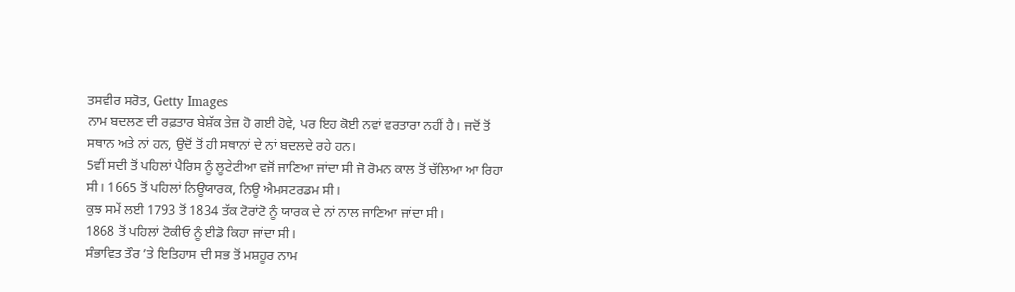ਤਸਵੀਰ ਸਰੋਤ, Getty Images
ਨਾਮ ਬਦਲਣ ਦੀ ਰਫ਼ਤਾਰ ਬੇਸ਼ੱਕ ਤੇਜ਼ ਹੋ ਗਈ ਹੋਵੇ, ਪਰ ਇਹ ਕੋਈ ਨਵਾਂ ਵਰਤਾਰਾ ਨਹੀਂ ਹੈ। ਜਦੋਂ ਤੋਂ ਸਥਾਨ ਅਤੇ ਨਾਂ ਹਨ, ਉਦੋਂ ਤੋਂ ਹੀ ਸਥਾਨਾਂ ਦੇ ਨਾਂ ਬਦਲਦੇ ਰਹੇ ਹਨ।
5ਵੀਂ ਸਦੀ ਤੋਂ ਪਹਿਲਾਂ ਪੈਰਿਸ ਨੂੰ ਲੂਟੇਟੀਆ ਵਜੋਂ ਜਾਣਿਆ ਜਾਂਦਾ ਸੀ ਜੋ ਰੋਮਨ ਕਾਲ ਤੋਂ ਚੱਲਿਆ ਆ ਰਿਹਾ ਸੀ। 1665 ਤੋਂ ਪਹਿਲਾਂ ਨਿਊਯਾਰਕ, ਨਿਊ ਐਮਸਟਰਡਮ ਸੀ।
ਕੁਝ ਸਮੇਂ ਲਈ 1793 ਤੋਂ 1834 ਤੱਕ ਟੋਰਾਂਟੋ ਨੂੰ ਯਾਰਕ ਦੇ ਨਾਂ ਨਾਲ ਜਾਣਿਆ ਜਾਂਦਾ ਸੀ।
1868 ਤੋਂ ਪਹਿਲਾਂ ਟੋਕੀਓ ਨੂੰ ਈਡੋ ਕਿਹਾ ਜਾਂਦਾ ਸੀ।
ਸੰਭਾਵਿਤ ਤੌਰ ’ਤੇ ਇਤਿਹਾਸ ਦੀ ਸਭ ਤੋਂ ਮਸ਼ਹੂਰ ਨਾਮ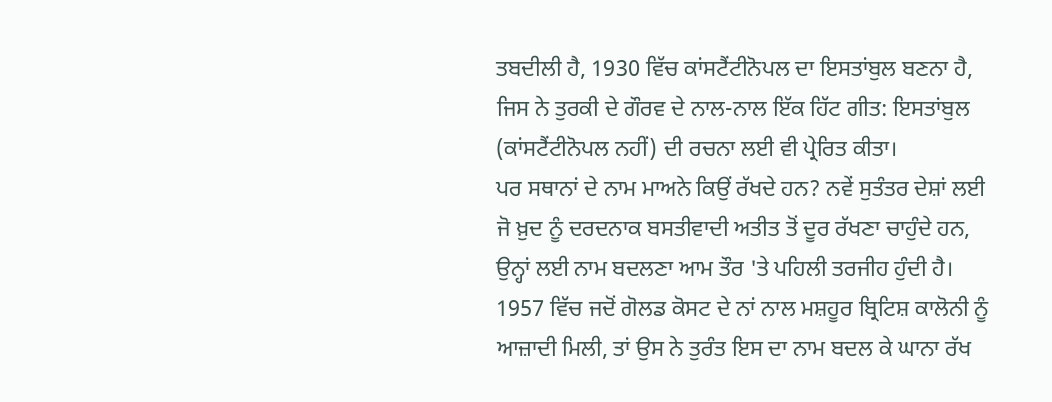ਤਬਦੀਲੀ ਹੈ, 1930 ਵਿੱਚ ਕਾਂਸਟੈਂਟੀਨੋਪਲ ਦਾ ਇਸਤਾਂਬੁਲ ਬਣਨਾ ਹੈ, ਜਿਸ ਨੇ ਤੁਰਕੀ ਦੇ ਗੌਰਵ ਦੇ ਨਾਲ-ਨਾਲ ਇੱਕ ਹਿੱਟ ਗੀਤ: ਇਸਤਾਂਬੁਲ (ਕਾਂਸਟੈਂਟੀਨੋਪਲ ਨਹੀਂ) ਦੀ ਰਚਨਾ ਲਈ ਵੀ ਪ੍ਰੇਰਿਤ ਕੀਤਾ।
ਪਰ ਸਥਾਨਾਂ ਦੇ ਨਾਮ ਮਾਅਨੇ ਕਿਉਂ ਰੱਖਦੇ ਹਨ? ਨਵੇਂ ਸੁਤੰਤਰ ਦੇਸ਼ਾਂ ਲਈ ਜੋ ਖ਼ੁਦ ਨੂੰ ਦਰਦਨਾਕ ਬਸਤੀਵਾਦੀ ਅਤੀਤ ਤੋਂ ਦੂਰ ਰੱਖਣਾ ਚਾਹੁੰਦੇ ਹਨ, ਉਨ੍ਹਾਂ ਲਈ ਨਾਮ ਬਦਲਣਾ ਆਮ ਤੌਰ 'ਤੇ ਪਹਿਲੀ ਤਰਜੀਹ ਹੁੰਦੀ ਹੈ।
1957 ਵਿੱਚ ਜਦੋਂ ਗੋਲਡ ਕੋਸਟ ਦੇ ਨਾਂ ਨਾਲ ਮਸ਼ਹੂਰ ਬ੍ਰਿਟਿਸ਼ ਕਾਲੋਨੀ ਨੂੰ ਆਜ਼ਾਦੀ ਮਿਲੀ, ਤਾਂ ਉਸ ਨੇ ਤੁਰੰਤ ਇਸ ਦਾ ਨਾਮ ਬਦਲ ਕੇ ਘਾਨਾ ਰੱਖ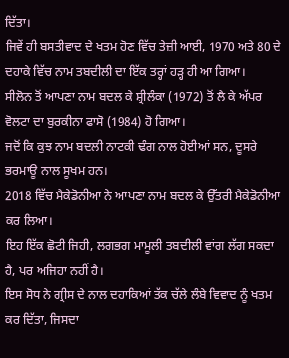ਦਿੱਤਾ।
ਜਿਵੇਂ ਹੀ ਬਸਤੀਵਾਦ ਦੇ ਖਤਮ ਹੋਣ ਵਿੱਚ ਤੇਜ਼ੀ ਆਈ, 1970 ਅਤੇ 80 ਦੇ ਦਹਾਕੇ ਵਿੱਚ ਨਾਮ ਤਬਦੀਲੀ ਦਾ ਇੱਕ ਤਰ੍ਹਾਂ ਹੜ੍ਹ ਹੀ ਆ ਗਿਆ।
ਸੀਲੋਨ ਤੋਂ ਆਪਣਾ ਨਾਮ ਬਦਲ ਕੇ ਸ਼੍ਰੀਲੰਕਾ (1972) ਤੋਂ ਲੈ ਕੇ ਅੱਪਰ ਵੋਲਟਾ ਦਾ ਬੁਰਕੀਨਾ ਫਾਸੋ (1984) ਹੋ ਗਿਆ।
ਜਦੋਂ ਕਿ ਕੁਝ ਨਾਮ ਬਦਲੀ ਨਾਟਕੀ ਢੰਗ ਨਾਲ ਹੋਈਆਂ ਸਨ, ਦੂਸਰੇ ਭਰਮਾਊ ਨਾਲ ਸੂਖਮ ਹਨ।
2018 ਵਿੱਚ ਮੈਕੇਡੋਨੀਆ ਨੇ ਆਪਣਾ ਨਾਮ ਬਦਲ ਕੇ ਉੱਤਰੀ ਮੈਕੇਡੋਨੀਆ ਕਰ ਲਿਆ।
ਇਹ ਇੱਕ ਛੋਟੀ ਜਿਹੀ, ਲਗਭਗ ਮਾਮੂਲੀ ਤਬਦੀਲੀ ਵਾਂਗ ਲੱਗ ਸਕਦਾ ਹੈ, ਪਰ ਅਜਿਹਾ ਨਹੀਂ ਹੈ।
ਇਸ ਸੋਧ ਨੇ ਗ੍ਰੀਸ ਦੇ ਨਾਲ ਦਹਾਕਿਆਂ ਤੱਕ ਚੱਲੇ ਲੰਬੇ ਵਿਵਾਦ ਨੂੰ ਖਤਮ ਕਰ ਦਿੱਤਾ, ਜਿਸਦਾ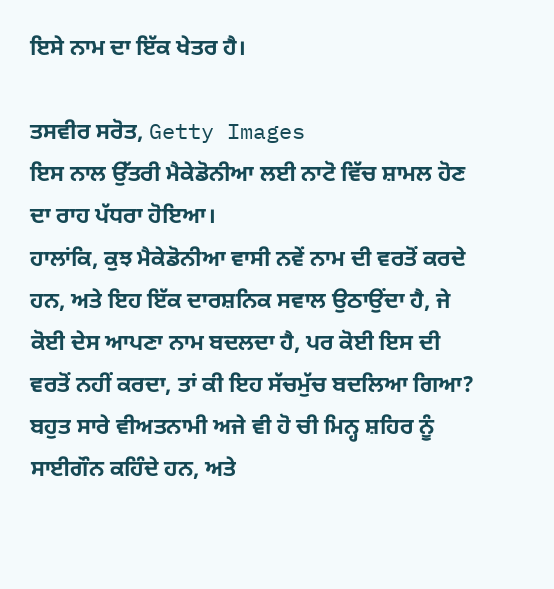ਇਸੇ ਨਾਮ ਦਾ ਇੱਕ ਖੇਤਰ ਹੈ।

ਤਸਵੀਰ ਸਰੋਤ, Getty Images
ਇਸ ਨਾਲ ਉੱਤਰੀ ਮੈਕੇਡੋਨੀਆ ਲਈ ਨਾਟੋ ਵਿੱਚ ਸ਼ਾਮਲ ਹੋਣ ਦਾ ਰਾਹ ਪੱਧਰਾ ਹੋਇਆ।
ਹਾਲਾਂਕਿ, ਕੁਝ ਮੈਕੇਡੋਨੀਆ ਵਾਸੀ ਨਵੇਂ ਨਾਮ ਦੀ ਵਰਤੋਂ ਕਰਦੇ ਹਨ, ਅਤੇ ਇਹ ਇੱਕ ਦਾਰਸ਼ਨਿਕ ਸਵਾਲ ਉਠਾਉਂਦਾ ਹੈ, ਜੇ ਕੋਈ ਦੇਸ ਆਪਣਾ ਨਾਮ ਬਦਲਦਾ ਹੈ, ਪਰ ਕੋਈ ਇਸ ਦੀ ਵਰਤੋਂ ਨਹੀਂ ਕਰਦਾ, ਤਾਂ ਕੀ ਇਹ ਸੱਚਮੁੱਚ ਬਦਲਿਆ ਗਿਆ?
ਬਹੁਤ ਸਾਰੇ ਵੀਅਤਨਾਮੀ ਅਜੇ ਵੀ ਹੋ ਚੀ ਮਿਨ੍ਹ ਸ਼ਹਿਰ ਨੂੰ ਸਾਈਗੌਨ ਕਹਿੰਦੇ ਹਨ, ਅਤੇ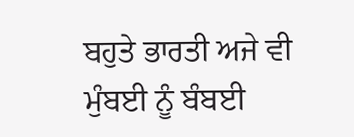ਬਹੁਤੇ ਭਾਰਤੀ ਅਜੇ ਵੀ ਮੁੰਬਈ ਨੂੰ ਬੰਬਈ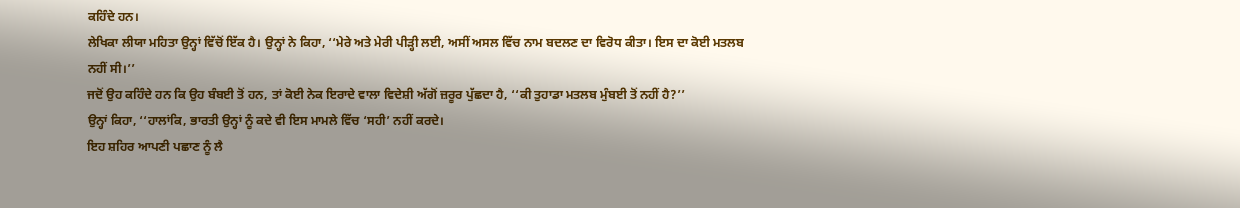ਕਹਿੰਦੇ ਹਨ।
ਲੇਖਿਕਾ ਲੀਯਾ ਮਹਿਤਾ ਉਨ੍ਹਾਂ ਵਿੱਚੋਂ ਇੱਕ ਹੈ। ਉਨ੍ਹਾਂ ਨੇ ਕਿਹਾ, ‘‘ਮੇਰੇ ਅਤੇ ਮੇਰੀ ਪੀੜ੍ਹੀ ਲਈ, ਅਸੀਂ ਅਸਲ ਵਿੱਚ ਨਾਮ ਬਦਲਣ ਦਾ ਵਿਰੋਧ ਕੀਤਾ। ਇਸ ਦਾ ਕੋਈ ਮਤਲਬ ਨਹੀਂ ਸੀ।’’
ਜਦੋਂ ਉਹ ਕਹਿੰਦੇ ਹਨ ਕਿ ਉਹ ਬੰਬਈ ਤੋਂ ਹਨ, ਤਾਂ ਕੋਈ ਨੇਕ ਇਰਾਦੇ ਵਾਲਾ ਵਿਦੇਸ਼ੀ ਅੱਗੋਂ ਜ਼ਰੂਰ ਪੁੱਛਦਾ ਹੈ, ‘‘ਕੀ ਤੁਹਾਡਾ ਮਤਲਬ ਮੁੰਬਈ ਤੋਂ ਨਹੀਂ ਹੈ?’’
ਉਨ੍ਹਾਂ ਕਿਹਾ, ‘‘ਹਾਲਾਂਕਿ, ਭਾਰਤੀ ਉਨ੍ਹਾਂ ਨੂੰ ਕਦੇ ਵੀ ਇਸ ਮਾਮਲੇ ਵਿੱਚ ‘ਸਹੀ’ ਨਹੀਂ ਕਰਦੇ।
ਇਹ ਸ਼ਹਿਰ ਆਪਣੀ ਪਛਾਣ ਨੂੰ ਲੈ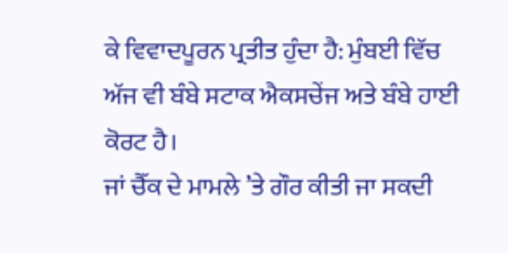ਕੇ ਵਿਵਾਦਪੂਰਨ ਪ੍ਰਤੀਤ ਹੁੰਦਾ ਹੈ: ਮੁੰਬਈ ਵਿੱਚ ਅੱਜ ਵੀ ਬੰਬੇ ਸਟਾਕ ਐਕਸਚੇਂਜ ਅਤੇ ਬੰਬੇ ਹਾਈ ਕੋਰਟ ਹੈ।
ਜਾਂ ਚੈੱਕ ਦੇ ਮਾਮਲੇ ’ਤੇ ਗੌਰ ਕੀਤੀ ਜਾ ਸਕਦੀ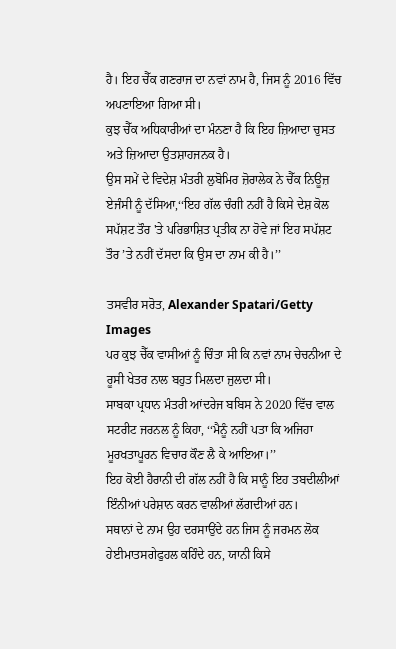ਹੈ। ਇਹ ਚੈੱਕ ਗਣਰਾਜ ਦਾ ਨਵਾਂ ਨਾਮ ਹੈ, ਜਿਸ ਨੂੰ 2016 ਵਿੱਚ ਅਪਣਾਇਆ ਗਿਆ ਸੀ।
ਕੁਝ ਚੈੱਕ ਅਧਿਕਾਰੀਆਂ ਦਾ ਮੰਨਣਾ ਹੈ ਕਿ ਇਹ ਜ਼ਿਆਦਾ ਚੁਸਤ ਅਤੇ ਜ਼ਿਆਦਾ ਉਤਸ਼ਾਹਜਨਕ ਹੈ।
ਉਸ ਸਮੇਂ ਦੇ ਵਿਦੇਸ਼ ਮੰਤਰੀ ਲੁਬੋਮਿਰ ਜ਼ੋਰਾਲੇਕ ਨੇ ਚੈੱਕ ਨਿਊਜ਼ ਏਜੰਸੀ ਨੂੰ ਦੱਸਿਆ,‘‘ਇਹ ਗੱਲ ਚੰਗੀ ਨਹੀਂ ਹੈ ਕਿਸੇ ਦੇਸ਼ ਕੋਲ ਸਪੱਸ਼ਟ ਤੌਰ 'ਤੇ ਪਰਿਭਾਸ਼ਿਤ ਪ੍ਰਤੀਕ ਨਾ ਹੋਵੇ ਜਾਂ ਇਹ ਸਪੱਸ਼ਟ ਤੌਰ ’ਤੇ ਨਹੀਂ ਦੱਸਦਾ ਕਿ ਉਸ ਦਾ ਨਾਮ ਕੀ ਹੈ।’’

ਤਸਵੀਰ ਸਰੋਤ, Alexander Spatari/Getty Images
ਪਰ ਕੁਝ ਚੈੱਕ ਵਾਸੀਆਂ ਨੂੰ ਚਿੰਤਾ ਸੀ ਕਿ ਨਵਾਂ ਨਾਮ ਚੇਚਨੀਆ ਦੇ ਰੂਸੀ ਖੇਤਰ ਨਾਲ ਬਹੁਤ ਮਿਲਦਾ ਜੁਲਦਾ ਸੀ।
ਸਾਬਕਾ ਪ੍ਰਧਾਨ ਮੰਤਰੀ ਆਂਦਰੇਜ ਬਬਿਸ ਨੇ 2020 ਵਿੱਚ ਵਾਲ ਸਟਰੀਟ ਜਰਨਲ ਨੂੰ ਕਿਹਾ, ‘‘ਮੈਨੂੰ ਨਹੀਂ ਪਤਾ ਕਿ ਅਜਿਹਾ ਮੂਰਖਤਾਪੂਰਨ ਵਿਚਾਰ ਕੌਣ ਲੈ ਕੇ ਆਇਆ।’’
ਇਹ ਕੋਈ ਹੈਰਾਨੀ ਦੀ ਗੱਲ ਨਹੀਂ ਹੈ ਕਿ ਸਾਨੂੰ ਇਹ ਤਬਦੀਲੀਆਂ ਇੰਨੀਆਂ ਪਰੇਸ਼ਾਨ ਕਰਨ ਵਾਲੀਆਂ ਲੱਗਦੀਆਂ ਹਨ।
ਸਥਾਨਾਂ ਦੇ ਨਾਮ ਉਹ ਦਰਸਾਉਂਦੇ ਹਨ ਜਿਸ ਨੂੰ ਜਰਮਨ ਲੋਕ ਹੇਈਮਾਤਸਗੇਫੁਹਲ ਕਹਿੰਦੇ ਹਨ, ਯਾਨੀ ਕਿਸੇ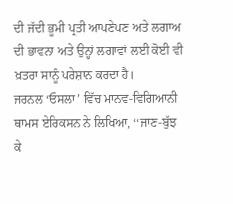ਦੀ ਜੱਦੀ ਭੂਮੀ ਪ੍ਰਤੀ ਆਪਣੇਪਣ ਅਤੇ ਲਗਾਅ ਦੀ ਭਾਵਨਾ ਅਤੇ ਉਨ੍ਹਾਂ ਲਗਾਵਾਂ ਲਈ ਕੋਈ ਵੀ ਖ਼ਤਰਾ ਸਾਨੂੰ ਪਰੇਸ਼ਾਨ ਕਰਦਾ ਹੈ।
ਜਰਨਲ ‘ਓਸਲਾ’ ਵਿੱਚ ਮਾਨਵ-ਵਿਗਿਆਨੀ ਥਾਮਸ ਏਰਿਕਸਨ ਨੇ ਲਿਖਿਆ, ‘‘ਜਾਣ-ਬੁੱਝ ਕੇ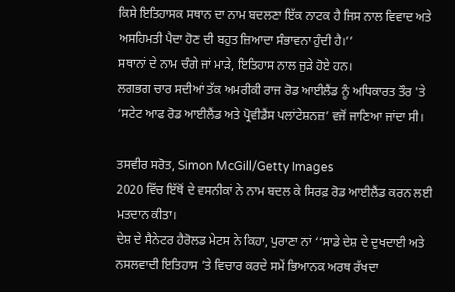ਕਿਸੇ ਇਤਿਹਾਸਕ ਸਥਾਨ ਦਾ ਨਾਮ ਬਦਲਣਾ ਇੱਕ ਨਾਟਕ ਹੈ ਜਿਸ ਨਾਲ ਵਿਵਾਦ ਅਤੇ ਅਸਹਿਮਤੀ ਪੈਦਾ ਹੋਣ ਦੀ ਬਹੁਤ ਜ਼ਿਆਦਾ ਸੰਭਾਵਨਾ ਹੁੰਦੀ ਹੈ।’’
ਸਥਾਨਾਂ ਦੇ ਨਾਮ ਚੰਗੇ ਜਾਂ ਮਾੜੇ, ਇਤਿਹਾਸ ਨਾਲ ਜੁੜੇ ਹੋਏ ਹਨ।
ਲਗਭਗ ਚਾਰ ਸਦੀਆਂ ਤੱਕ ਅਮਰੀਕੀ ਰਾਜ ਰੋਡ ਆਈਲੈਂਡ ਨੂੰ ਅਧਿਕਾਰਤ ਤੌਰ 'ਤੇ ‘ਸਟੇਟ ਆਫ ਰੋਡ ਆਈਲੈਂਡ ਅਤੇ ਪ੍ਰੋਵੀਡੈਂਸ ਪਲਾਂਟੇਸ਼ਨਜ਼’ ਵਜੋਂ ਜਾਣਿਆ ਜਾਂਦਾ ਸੀ।

ਤਸਵੀਰ ਸਰੋਤ, Simon McGill/Getty Images
2020 ਵਿੱਚ ਇੱਥੋਂ ਦੇ ਵਸਨੀਕਾਂ ਨੇ ਨਾਮ ਬਦਲ ਕੇ ਸਿਰਫ਼ ਰੋਡ ਆਈਲੈਂਡ ਕਰਨ ਲਈ ਮਤਦਾਨ ਕੀਤਾ।
ਦੇਸ਼ ਦੇ ਸੈਨੇਟਰ ਹੈਰੋਲਡ ਮੇਟਸ ਨੇ ਕਿਹਾ, ਪੁਰਾਣਾ ਨਾਂ ‘‘ਸਾਡੇ ਦੇਸ਼ ਦੇ ਦੁਖਦਾਈ ਅਤੇ ਨਸਲਵਾਦੀ ਇਤਿਹਾਸ ’ਤੇ ਵਿਚਾਰ ਕਰਦੇ ਸਮੇਂ ਭਿਆਨਕ ਅਰਥ ਰੱਖਦਾ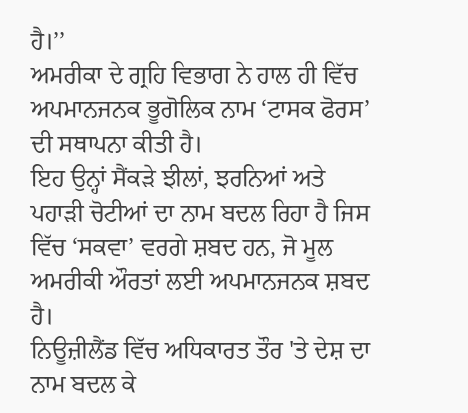ਹੈ।’’
ਅਮਰੀਕਾ ਦੇ ਗ੍ਰਹਿ ਵਿਭਾਗ ਨੇ ਹਾਲ ਹੀ ਵਿੱਚ ਅਪਮਾਨਜਨਕ ਭੂਗੋਲਿਕ ਨਾਮ ‘ਟਾਸਕ ਫੋਰਸ’ ਦੀ ਸਥਾਪਨਾ ਕੀਤੀ ਹੈ।
ਇਹ ਉਨ੍ਹਾਂ ਸੈਂਕੜੇ ਝੀਲਾਂ, ਝਰਨਿਆਂ ਅਤੇ ਪਹਾੜੀ ਚੋਟੀਆਂ ਦਾ ਨਾਮ ਬਦਲ ਰਿਹਾ ਹੈ ਜਿਸ ਵਿੱਚ ‘ਸਕਵਾ’ ਵਰਗੇ ਸ਼ਬਦ ਹਨ, ਜੋ ਮੂਲ ਅਮਰੀਕੀ ਔਰਤਾਂ ਲਈ ਅਪਮਾਨਜਨਕ ਸ਼ਬਦ ਹੈ।
ਨਿਊਜ਼ੀਲੈਂਡ ਵਿੱਚ ਅਧਿਕਾਰਤ ਤੌਰ 'ਤੇ ਦੇਸ਼ ਦਾ ਨਾਮ ਬਦਲ ਕੇ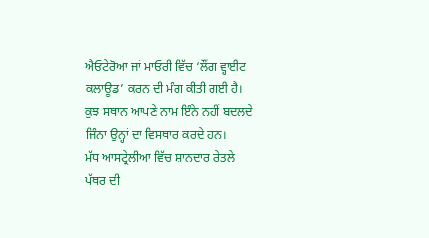ਐਓਟੇਰੋਆ ਜਾਂ ਮਾਓਰੀ ਵਿੱਚ ‘ਲੌਂਗ ਵ੍ਹਾਈਟ ਕਲਾਊਡ’ ਕਰਨ ਦੀ ਮੰਗ ਕੀਤੀ ਗਈ ਹੈ।
ਕੁਝ ਸਥਾਨ ਆਪਣੇ ਨਾਮ ਇੰਨੇ ਨਹੀਂ ਬਦਲਦੇ ਜਿੰਨਾ ਉਨ੍ਹਾਂ ਦਾ ਵਿਸਥਾਰ ਕਰਦੇ ਹਨ।
ਮੱਧ ਆਸਟ੍ਰੇਲੀਆ ਵਿੱਚ ਸ਼ਾਨਦਾਰ ਰੇਤਲੇ ਪੱਥਰ ਦੀ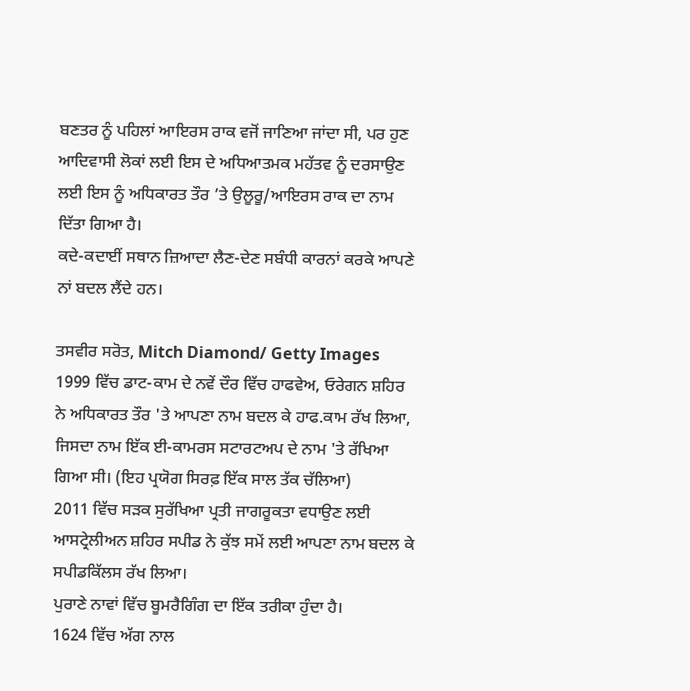ਬਣਤਰ ਨੂੰ ਪਹਿਲਾਂ ਆਇਰਸ ਰਾਕ ਵਜੋਂ ਜਾਣਿਆ ਜਾਂਦਾ ਸੀ, ਪਰ ਹੁਣ ਆਦਿਵਾਸੀ ਲੋਕਾਂ ਲਈ ਇਸ ਦੇ ਅਧਿਆਤਮਕ ਮਹੱਤਵ ਨੂੰ ਦਰਸਾਉਣ ਲਈ ਇਸ ਨੂੰ ਅਧਿਕਾਰਤ ਤੌਰ ’ਤੇ ਉਲੂਰੂ/ਆਇਰਸ ਰਾਕ ਦਾ ਨਾਮ ਦਿੱਤਾ ਗਿਆ ਹੈ।
ਕਦੇ-ਕਦਾਈਂ ਸਥਾਨ ਜ਼ਿਆਦਾ ਲੈਣ-ਦੇਣ ਸਬੰਧੀ ਕਾਰਨਾਂ ਕਰਕੇ ਆਪਣੇ ਨਾਂ ਬਦਲ ਲੈਂਦੇ ਹਨ।

ਤਸਵੀਰ ਸਰੋਤ, Mitch Diamond/ Getty Images
1999 ਵਿੱਚ ਡਾਟ-ਕਾਮ ਦੇ ਨਵੇਂ ਦੌਰ ਵਿੱਚ ਹਾਫਵੇਅ, ਓਰੇਗਨ ਸ਼ਹਿਰ ਨੇ ਅਧਿਕਾਰਤ ਤੌਰ 'ਤੇ ਆਪਣਾ ਨਾਮ ਬਦਲ ਕੇ ਹਾਫ.ਕਾਮ ਰੱਖ ਲਿਆ, ਜਿਸਦਾ ਨਾਮ ਇੱਕ ਈ-ਕਾਮਰਸ ਸਟਾਰਟਅਪ ਦੇ ਨਾਮ 'ਤੇ ਰੱਖਿਆ ਗਿਆ ਸੀ। (ਇਹ ਪ੍ਰਯੋਗ ਸਿਰਫ਼ ਇੱਕ ਸਾਲ ਤੱਕ ਚੱਲਿਆ)
2011 ਵਿੱਚ ਸੜਕ ਸੁਰੱਖਿਆ ਪ੍ਰਤੀ ਜਾਗਰੂਕਤਾ ਵਧਾਉਣ ਲਈ ਆਸਟ੍ਰੇਲੀਅਨ ਸ਼ਹਿਰ ਸਪੀਡ ਨੇ ਕੁੱਝ ਸਮੇਂ ਲਈ ਆਪਣਾ ਨਾਮ ਬਦਲ ਕੇ ਸਪੀਡਕਿੱਲਸ ਰੱਖ ਲਿਆ।
ਪੁਰਾਣੇ ਨਾਵਾਂ ਵਿੱਚ ਬੂਮਰੈਗਿੰਗ ਦਾ ਇੱਕ ਤਰੀਕਾ ਹੁੰਦਾ ਹੈ।
1624 ਵਿੱਚ ਅੱਗ ਨਾਲ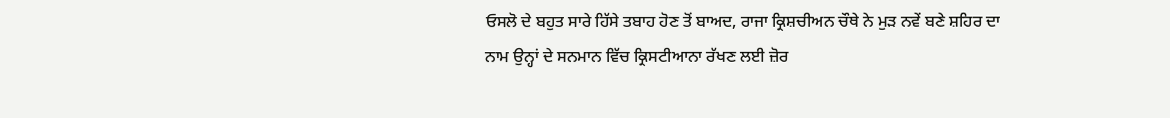ਓਸਲੋ ਦੇ ਬਹੁਤ ਸਾਰੇ ਹਿੱਸੇ ਤਬਾਹ ਹੋਣ ਤੋਂ ਬਾਅਦ, ਰਾਜਾ ਕ੍ਰਿਸ਼ਚੀਅਨ ਚੌਥੇ ਨੇ ਮੁੜ ਨਵੇਂ ਬਣੇ ਸ਼ਹਿਰ ਦਾ ਨਾਮ ਉਨ੍ਹਾਂ ਦੇ ਸਨਮਾਨ ਵਿੱਚ ਕ੍ਰਿਸਟੀਆਨਾ ਰੱਖਣ ਲਈ ਜ਼ੋਰ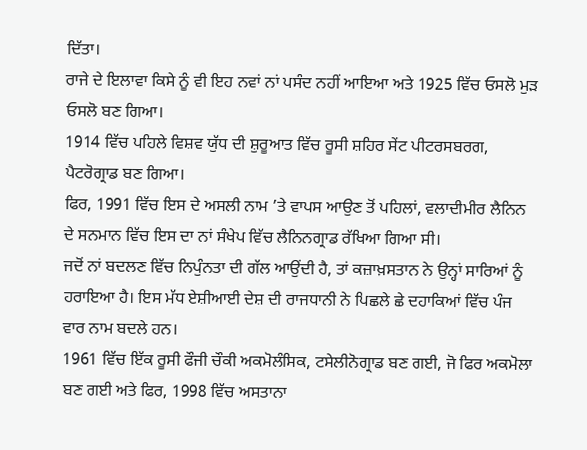ਦਿੱਤਾ।
ਰਾਜੇ ਦੇ ਇਲਾਵਾ ਕਿਸੇ ਨੂੰ ਵੀ ਇਹ ਨਵਾਂ ਨਾਂ ਪਸੰਦ ਨਹੀਂ ਆਇਆ ਅਤੇ 1925 ਵਿੱਚ ਓਸਲੋ ਮੁੜ ਓਸਲੋ ਬਣ ਗਿਆ।
1914 ਵਿੱਚ ਪਹਿਲੇ ਵਿਸ਼ਵ ਯੁੱਧ ਦੀ ਸ਼ੁਰੂਆਤ ਵਿੱਚ ਰੂਸੀ ਸ਼ਹਿਰ ਸੇਂਟ ਪੀਟਰਸਬਰਗ, ਪੈਟਰੋਗ੍ਰਾਡ ਬਣ ਗਿਆ।
ਫਿਰ, 1991 ਵਿੱਚ ਇਸ ਦੇ ਅਸਲੀ ਨਾਮ ’ਤੇ ਵਾਪਸ ਆਉਣ ਤੋਂ ਪਹਿਲਾਂ, ਵਲਾਦੀਮੀਰ ਲੈਨਿਨ ਦੇ ਸਨਮਾਨ ਵਿੱਚ ਇਸ ਦਾ ਨਾਂ ਸੰਖੇਪ ਵਿੱਚ ਲੈਨਿਨਗ੍ਰਾਡ ਰੱਖਿਆ ਗਿਆ ਸੀ।
ਜਦੋਂ ਨਾਂ ਬਦਲਣ ਵਿੱਚ ਨਿਪੁੰਨਤਾ ਦੀ ਗੱਲ ਆਉਂਦੀ ਹੈ, ਤਾਂ ਕਜ਼ਾਖ਼ਸਤਾਨ ਨੇ ਉਨ੍ਹਾਂ ਸਾਰਿਆਂ ਨੂੰ ਹਰਾਇਆ ਹੈ। ਇਸ ਮੱਧ ਏਸ਼ੀਆਈ ਦੇਸ਼ ਦੀ ਰਾਜਧਾਨੀ ਨੇ ਪਿਛਲੇ ਛੇ ਦਹਾਕਿਆਂ ਵਿੱਚ ਪੰਜ ਵਾਰ ਨਾਮ ਬਦਲੇ ਹਨ।
1961 ਵਿੱਚ ਇੱਕ ਰੂਸੀ ਫੌਜੀ ਚੌਕੀ ਅਕਮੋਲੰਸਿਕ, ਟਸੇਲੀਨੋਗ੍ਰਾਡ ਬਣ ਗਈ, ਜੋ ਫਿਰ ਅਕਮੋਲਾ ਬਣ ਗਈ ਅਤੇ ਫਿਰ, 1998 ਵਿੱਚ ਅਸਤਾਨਾ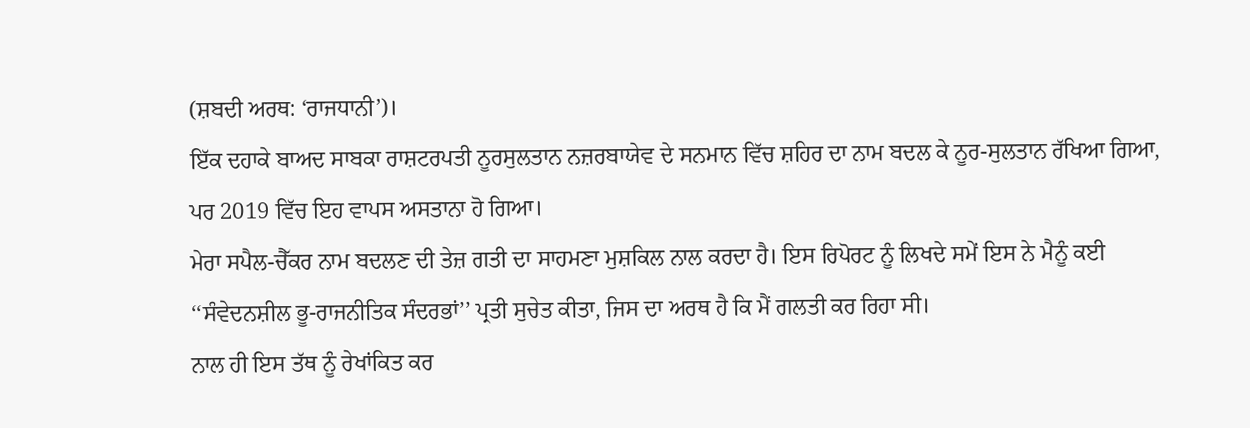(ਸ਼ਬਦੀ ਅਰਥ: ‘ਰਾਜਧਾਨੀ’)।
ਇੱਕ ਦਹਾਕੇ ਬਾਅਦ ਸਾਬਕਾ ਰਾਸ਼ਟਰਪਤੀ ਨੂਰਸੁਲਤਾਨ ਨਜ਼ਰਬਾਯੇਵ ਦੇ ਸਨਮਾਨ ਵਿੱਚ ਸ਼ਹਿਰ ਦਾ ਨਾਮ ਬਦਲ ਕੇ ਨੂਰ-ਸੁਲਤਾਨ ਰੱਖਿਆ ਗਿਆ, ਪਰ 2019 ਵਿੱਚ ਇਹ ਵਾਪਸ ਅਸਤਾਨਾ ਹੋ ਗਿਆ।
ਮੇਰਾ ਸਪੈਲ-ਚੈੱਕਰ ਨਾਮ ਬਦਲਣ ਦੀ ਤੇਜ਼ ਗਤੀ ਦਾ ਸਾਹਮਣਾ ਮੁਸ਼ਕਿਲ ਨਾਲ ਕਰਦਾ ਹੈ। ਇਸ ਰਿਪੋਰਟ ਨੂੰ ਲਿਖਦੇ ਸਮੇਂ ਇਸ ਨੇ ਮੈਨੂੰ ਕਈ ‘‘ਸੰਵੇਦਨਸ਼ੀਲ ਭੂ-ਰਾਜਨੀਤਿਕ ਸੰਦਰਭਾਂ’’ ਪ੍ਰਤੀ ਸੁਚੇਤ ਕੀਤਾ, ਜਿਸ ਦਾ ਅਰਥ ਹੈ ਕਿ ਮੈਂ ਗਲਤੀ ਕਰ ਰਿਹਾ ਸੀ।
ਨਾਲ ਹੀ ਇਸ ਤੱਥ ਨੂੰ ਰੇਖਾਂਕਿਤ ਕਰ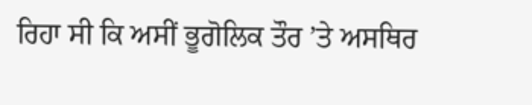ਰਿਹਾ ਸੀ ਕਿ ਅਸੀਂ ਭੂਗੋਲਿਕ ਤੌਰ ’ਤੇ ਅਸਥਿਰ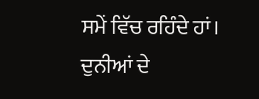ਸਮੇਂ ਵਿੱਚ ਰਹਿੰਦੇ ਹਾਂ।
ਦੁਨੀਆਂ ਦੇ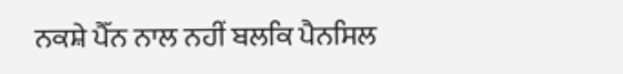ਨਕਸ਼ੇ ਪੈੱਨ ਨਾਲ ਨਹੀਂ ਬਲਕਿ ਪੈਨਸਿਲ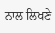ਨਾਲ ਲਿਖਣੇ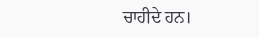ਚਾਹੀਦੇ ਹਨ।